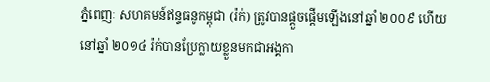ភ្នំពេញៈ សហគមន៍ឥន្ទធនូកម្ពុជា (រ៉ក់) ត្រូវបានផ្ដួចផ្ដើមឡើងនៅឆ្នាំ ២០០៩ ហើយនៅឆ្នាំ ២០១៤ រ៉ក់បានប្រែក្លាយខ្លួនមកជាអង្គកា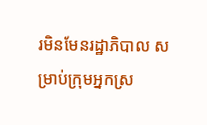រមិនមែនរដ្ឋាភិបាល សម្រាប់ក្រុមអ្នកស្រ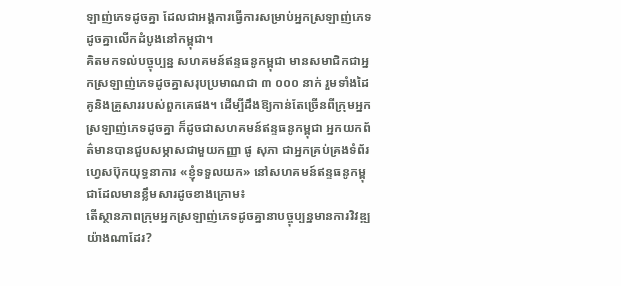ឡាញ់ភេទដូចគ្នា ដែលជាអង្គការធ្វើការសម្រាប់អ្នកស្រឡាញ់ភេទដូចគ្នាលើកដំបូងនៅកម្ពុជា។
គិតមកទល់បច្ចុប្បន្ន សហគមន៍ឥន្ទធនូកម្ពុជា មានសមាជិកជាអ្នកស្រឡាញ់ភេទដូចគ្នាសរុបប្រមាណជា ៣ ០០០ នាក់ រួមទាំងដៃគូនិងគ្រួសាររបស់ពួកគេផង។ ដើម្បីដឹងឱ្យកាន់តែច្រើនពីក្រុមអ្នកស្រឡាញ់ភេទដូចគ្នា ក៏ដូចជាសហគមន៍ឥន្ទធនូកម្ពុជា អ្នកយកព័ត៌មានបានជួបសម្ភាសជាមួយកញ្ញា ផូ សុភា ជាអ្នកគ្រប់គ្រងទំព័រហ្វេសប៊ុកយុទ្ធនាការ «ខ្ញុំទទួលយក» នៅសហគមន៍ឥន្ទធនូកម្ពុជាដែលមានខ្លឹមសារដូចខាងក្រោម៖
តើស្ថានភាពក្រុមអ្នកស្រឡាញ់ភេទដូចគ្នានាបច្ចុប្បន្នមានការវិវឌ្ឍយ៉ាងណាដែរ?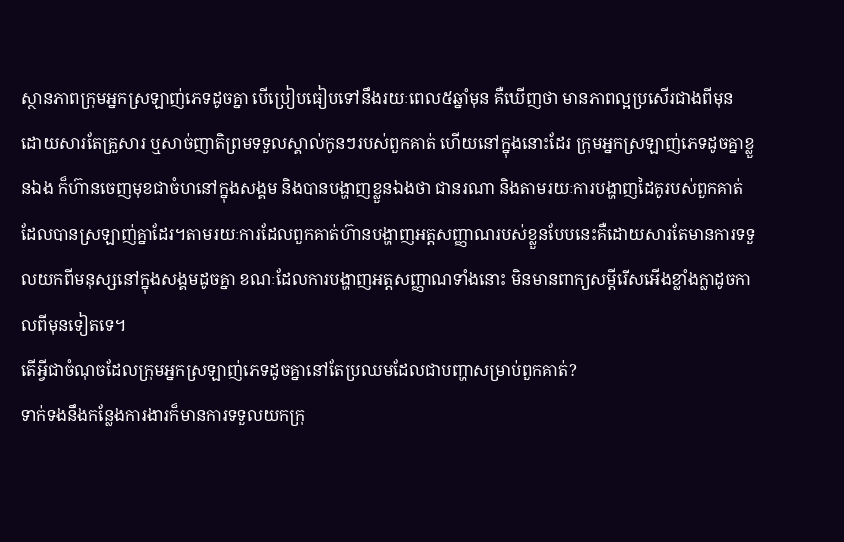ស្ថានភាពក្រុមអ្នកស្រឡាញ់ភេទដូចគ្នា បើប្រៀបធៀបទៅនឹងរយៈពេល៥ឆ្នាំមុន គឺឃើញថា មានភាពល្អប្រសើរជាងពីមុន ដោយសារតែគ្រួសារ ឬសាច់ញាតិព្រមទទួលស្គាល់កូនៗរបស់ពួកគាត់ ហើយនៅក្នុងនោះដែរ ក្រុមអ្នកស្រឡាញ់ភេទដូចគ្នាខ្លួនឯង ក៏ហ៊ានចេញមុខជាចំហនៅក្នុងសង្គម និងបានបង្ហាញខ្លួនឯងថា ជានរណា និងតាមរយៈការបង្ហាញដៃគូរបស់ពួកគាត់ដែលបានស្រឡាញ់គ្នាដែរ។តាមរយៈការដែលពួកគាត់ហ៊ានបង្ហាញអត្តសញ្ញាណរបស់ខ្លួនបែបនេះគឺដោយសារតែមានការទទួលយកពីមនុស្សនៅក្នុងសង្គមដូចគ្នា ខណៈដែលការបង្ហាញអត្តសញ្ញាណទាំងនោះ មិនមានពាក្យសម្ដីរើសអើងខ្លាំងក្លាដូចកាលពីមុនទៀតទេ។
តើអ្វីជាចំណុចដែលក្រុមអ្នកស្រឡាញ់ភេទដូចគ្នានៅតែប្រឈមដែលជាបញ្ហាសម្រាប់ពួកគាត់?
ទាក់ទងនឹងកន្លែងការងារក៏មានការទទួលយកក្រុ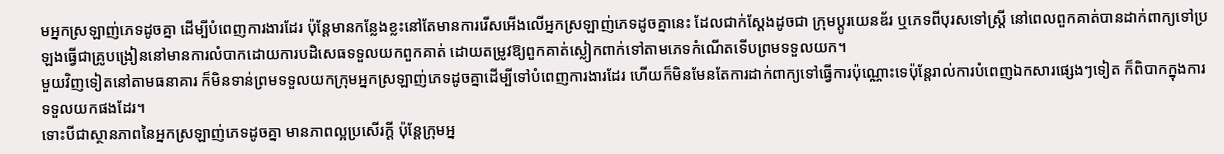មអ្នកស្រឡាញ់ភេទដូចគ្នា ដើម្បីបំពេញការងារដែរ ប៉ុន្តែមានកន្លែងខ្លះនៅតែមានការរើសអើងលើអ្នកស្រឡាញ់ភេទដូចគ្នានេះ ដែលជាក់ស្ដែងដូចជា ក្រុមប្ដូរយេនឌ័រ ឬភេទពីបុរសទៅស្ដ្រី នៅពេលពួកគាត់បានដាក់ពាក្យទៅប្រឡងធ្វើជាគ្រូបង្រៀននៅមានការលំបាកដោយការបដិសេធទទួលយកពួកគាត់ ដោយតម្រូវឱ្យពួកគាត់ស្លៀកពាក់ទៅតាមភេទកំណើតទើបព្រមទទួលយក។
មួយវិញទៀតនៅតាមធនាគារ ក៏មិនទាន់ព្រមទទួលយកក្រុមអ្នកស្រឡាញ់ភេទដូចគ្នាដើម្បីទៅបំពេញការងារដែរ ហើយក៏មិនមែនតែការដាក់ពាក្យទៅធ្វើការប៉ុណ្ណោះទេប៉ុន្តែរាល់ការបំពេញឯកសារផ្សេងៗទៀត ក៏ពិបាកក្នុងការទទួលយកផងដែរ។
ទោះបីជាស្ថានភាពនៃអ្នកស្រឡាញ់ភេទដូចគ្នា មានភាពល្អប្រសើរក្ដី ប៉ុន្តែក្រុមអ្ន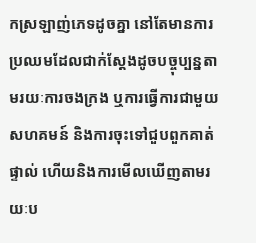កស្រឡាញ់ភេទដូចគ្នា នៅតែមានការប្រឈមដែលជាក់ស្ដែងដូចបច្ចុប្បន្នតាមរយៈការចងក្រង ឬការធ្វើការជាមួយសហគមន៍ និងការចុះទៅជួបពួកគាត់ផ្ទាល់ ហើយនិងការមើលឃើញតាមរយៈប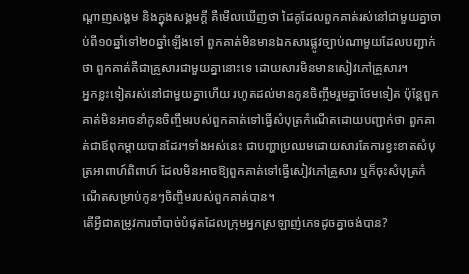ណ្ដាញសង្គម និងក្នុងសង្គមក្ដី គឺមើលឃើញថា ដៃគូដែលពួកគាត់រស់នៅជាមួយគ្នាចាប់ពី១០ឆ្នាំទៅ២០ឆ្នាំឡើងទៅ ពួកគាត់មិនមានឯកសារផ្លូវច្បាប់ណាមួយដែលបញ្ជាក់ថា ពួកគាត់គឺជាគ្រួសារជាមួយគ្នានោះទេ ដោយសារមិនមានសៀវភៅគ្រួសារ។
អ្នកខ្លះទៀតរស់នៅជាមួយគ្នាហើយ រហូតដល់មានកូនចិញ្ចឹមរួមគ្នាថែមទៀត ប៉ុន្តែពួកគាត់មិនអាចនាំកូនចិញ្ចឹមរបស់ពួកគាត់ទៅធ្វើសំបុត្រកំណើតដោយបញ្ជាក់ថា ពួកគាត់ជាឪពុកម្ដាយបានដែរ។ទាំងអស់នេះ ជាបញ្ហាប្រឈមដោយសារតែការខ្វះខាតសំបុត្រអាពាហ៍ពិពាហ៍ ដែលមិនអាចឱ្យពួកគាត់ទៅធ្វើសៀវភៅគ្រួសារ ឬក៏ចុះសំបុត្រកំណើតសម្រាប់កូនៗចិញ្ចឹមរបស់ពួកគាត់បាន។
តើអ្វីជាតម្រូវការចាំបាច់បំផុតដែលក្រុមអ្នកស្រឡាញ់ភេទដូចគ្នាចង់បាន?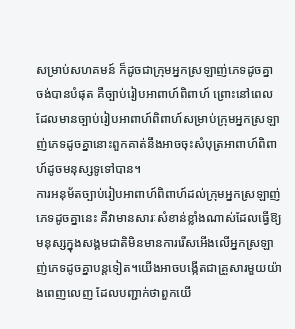សម្រាប់សហគមន៍ ក៏ដូចជាក្រុមអ្នកស្រឡាញ់ភេទដូចគ្នា ចង់បានបំផុត គឺច្បាប់រៀបអាពាហ៍ពិពាហ៍ ព្រោះនៅពេលដែលមានច្បាប់រៀបអាពាហ៍ពិពាហ៍សម្រាប់ក្រុមអ្នកស្រឡាញ់ភេទដូចគ្នានោះពួកគាត់នឹងអាចចុះសំបុត្រអាពាហ៍ពិពាហ៍ដូចមនុស្សទូទៅបាន។
ការអនុម័តច្បាប់រៀបអាពាហ៍ពិពាហ៍ដល់ក្រុមអ្នកស្រឡាញ់ភេទដូចគ្នានេះ គឺវាមានសារៈសំខាន់ខ្លាំងណាស់ដែលធ្វើឱ្យមនុស្សក្នុងសង្គមជាតិមិនមានការរើសអើងលើអ្នកស្រឡាញ់ភេទដូចគ្នាបន្តទៀត។យើងអាចបង្កើតជាគ្រួសារមួយយ៉ាងពេញលេញ ដែលបញ្ជាក់ថាពួកយើ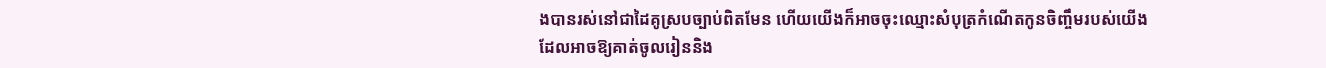ងបានរស់នៅជាដៃគូស្របច្បាប់ពិតមែន ហើយយើងក៏អាចចុះឈ្មោះសំបុត្រកំណើតកូនចិញ្ចឹមរបស់យើងដែលអាចឱ្យគាត់ចូលរៀននិង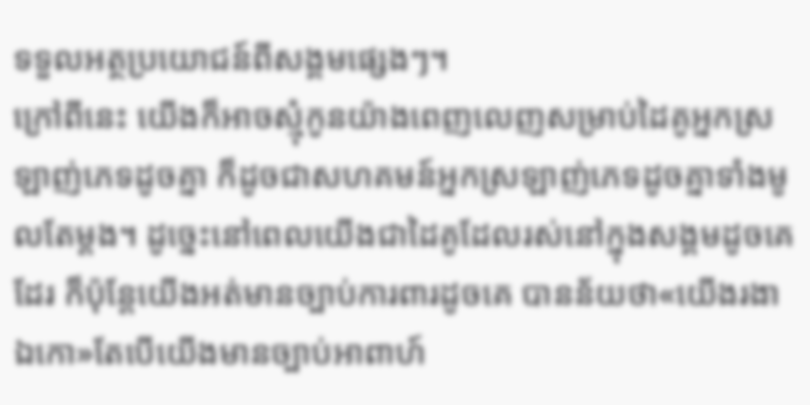ទទួលអត្ថប្រយោជន៍ពីសង្គមផ្សេងៗ។
ក្រៅពីនេះ យើងក៏អាចស្មុំកូនយ៉ាងពេញលេញសម្រាប់ដៃគូអ្នកស្រឡាញ់ភេទដូចគ្នា ក៏ដូចជាសហគមន៍អ្នកស្រឡាញ់ភេទដូចគ្នាទាំងមូលតែម្ដង។ ដូច្នេះនៅពេលយើងជាដៃគូដែលរស់នៅក្នុងសង្គមដូចគេដែរ ក៏ប៉ុន្តែយើងអត់មានច្បាប់ការពារដូចគេ បានន័យថា«យើងរងា ឯកោ»តែបើយើងមានច្បាប់អាពាហ៍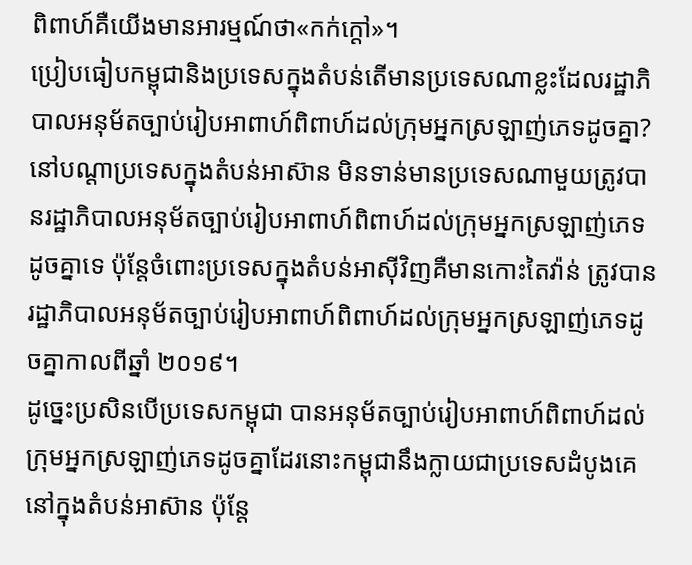ពិពាហ៍គឺយើងមានអារម្មណ៍ថា«កក់ក្ដៅ»។
ប្រៀបធៀបកម្ពុជានិងប្រទេសក្នុងតំបន់តើមានប្រទេសណាខ្លះដែលរដ្ឋាភិបាលអនុម័តច្បាប់រៀបអាពាហ៍ពិពាហ៍ដល់ក្រុមអ្នកស្រឡាញ់ភេទដូចគ្នា?
នៅបណ្តាប្រទេសក្នុងតំបន់អាស៊ាន មិនទាន់មានប្រទេសណាមួយត្រូវបានរដ្ឋាភិបាលអនុម័តច្បាប់រៀបអាពាហ៍ពិពាហ៍ដល់ក្រុមអ្នកស្រឡាញ់ភេទដូចគ្នាទេ ប៉ុន្តែចំពោះប្រទេសក្នុងតំបន់អាស៊ីវិញគឺមានកោះតៃវ៉ាន់ ត្រូវបានរដ្ឋាភិបាលអនុម័តច្បាប់រៀបអាពាហ៍ពិពាហ៍ដល់ក្រុមអ្នកស្រឡាញ់ភេទដូចគ្នាកាលពីឆ្នាំ ២០១៩។
ដូច្នេះប្រសិនបើប្រទេសកម្ពុជា បានអនុម័តច្បាប់រៀបអាពាហ៍ពិពាហ៍ដល់ក្រុមអ្នកស្រឡាញ់ភេទដូចគ្នាដែរនោះកម្ពុជានឹងក្លាយជាប្រទេសដំបូងគេនៅក្នុងតំបន់អាស៊ាន ប៉ុន្តែ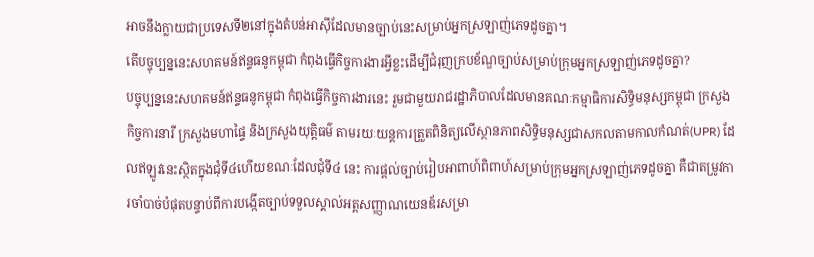អាចនឹងក្លាយជាប្រទេសទី២នៅក្នុងតំបន់អាស៊ីដែលមានច្បាប់នេះសម្រាប់អ្នកស្រឡាញ់ភេទដូចគ្នា។
តើបច្ចុប្បន្ននេះសហគមន៍ឥន្ទធនូកម្ពុជា កំពុងធ្វើកិច្ចការងារអ្វីខ្លះដើម្បីជំរុញក្របខ័ណ្ឌច្បាប់សម្រាប់ក្រុមអ្នកស្រឡាញ់ភេទដូចគ្នា?
បច្ចុប្បន្ននេះសហគមន៍ឥន្ទធនូកម្ពុជា កំពុងធ្វើកិច្ចការងារនេះ រួមជាមួយរាជរដ្ឋាភិបាលដែលមានគណៈកម្មាធិការសិទ្ធិមនុស្សកម្ពុជា ក្រសួងកិច្ចការនារី ក្រសួងមហាផ្ទៃ និងក្រសួងយុត្តិធម៌ តាមរយៈយន្តការត្រួតពិនិត្យលើស្ថានភាពសិទ្ធិមនុស្សជាសកលតាមកាលកំណត់(UPR) ដែលឥឡូវនេះស្ថិតក្នុងជុំទី៤ហើយខណៈដែលជុំទី៤ នេះ ការផ្តល់ច្បាប់រៀបអាពាហ៍ពិពាហ៍សម្រាប់ក្រុមអ្នកស្រឡាញ់ភេទដូចគ្នា គឺជាតម្រូវការចាំបាច់បំផុតបន្ទាប់ពីការបង្កើតច្បាប់ទទួលស្គាល់អត្តសញ្ញាណយេនឌ័រសម្រា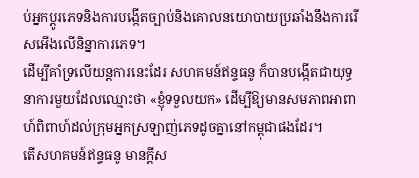ប់អ្នកប្តូរភេទនិងការបង្កើតច្បាប់និងគោលនយោបាយប្រឆាំងនឹងការរើសអើងលើនិន្នាការភេទ។
ដើម្បីគាំទ្រលើយន្តការនេះដែរ សហគមន៍ឥន្ទធនូ ក៏បានបង្កើតជាយុទ្ធនាការមួយដែលឈ្មោះថា «ខ្ញុំទទួលយក» ដើម្បីឱ្យមានសមភាពអាពាហ៍ពិពាហ៍ដល់ក្រុមអ្នកស្រឡាញ់ភេទដូចគ្នានៅកម្ពុជាផងដែរ។
តើសហគមន៍ឥន្ទធនូ មានក្ដីស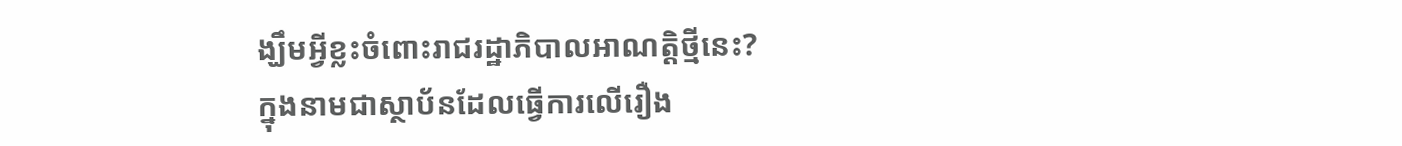ង្ឃឹមអ្វីខ្លះចំពោះរាជរដ្ឋាភិបាលអាណត្ដិថ្មីនេះ?
ក្នុងនាមជាស្ថាប័នដែលធ្វើការលើរឿង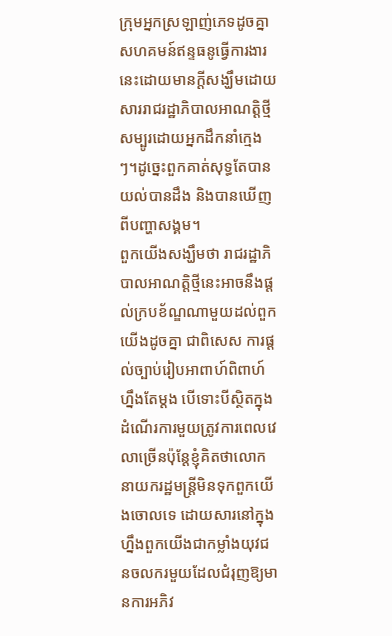ក្រុមអ្នកស្រឡាញ់ភេទដូចគ្នា សហគមន៍ឥន្ទធនូធ្វើការងារនេះដោយមានក្ដីសង្ឃឹមដោយសាររាជរដ្ឋាភិបាលអាណត្តិថ្មីសម្បូរដោយអ្នកដឹកនាំក្មេងៗ។ដូច្នេះពួកគាត់សុទ្ធតែបានយល់បានដឹង និងបានឃើញពីបញ្ហាសង្គម។
ពួកយើងសង្ឃឹមថា រាជរដ្ឋាភិបាលអាណត្តិថ្មីនេះអាចនឹងផ្ដល់ក្របខ័ណ្ឌណាមួយដល់ពួកយើងដូចគ្នា ជាពិសេស ការផ្ដល់ច្បាប់រៀបអាពាហ៍ពិពាហ៍ហ្នឹងតែម្តង បើទោះបីស្ថិតក្នុងដំណើរការមួយត្រូវការពេលវេលាច្រើនប៉ុន្តែខ្ញុំគិតថាលោកនាយករដ្ឋមន្ត្រីមិនទុកពួកយើងចោលទេ ដោយសារនៅក្នុងហ្នឹងពួកយើងជាកម្លាំងយុវជនចលករមួយដែលជំរុញឱ្យមានការអភិវ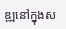ឌ្ឍនៅក្នុងស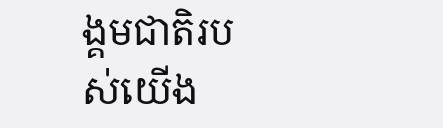ង្គមជាតិរបស់យើង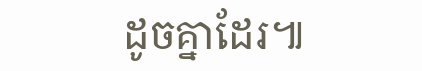ដូចគ្នាដែរ៕